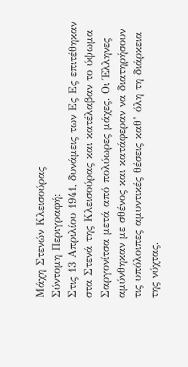Μάχη Στενών Κλεισούρας
Σύντομη Περιγραφή:
Στις 13 Απριλίου 1941, δυνάμεις των Ες Ες επιτέθηκαν στα Στενά της Κλεισούρας και κατέλαβαν το ύψωμα Σαργονίτσα μετά από πολύωρες μάχες. Οι Έλληνες αμύνθηκαν με σθένος και κατάφεραν να διατηρήσουν τις υπόλοιπες αμυντικές θέσεις καθ’ όλη τη διάρκεια της νύχτας.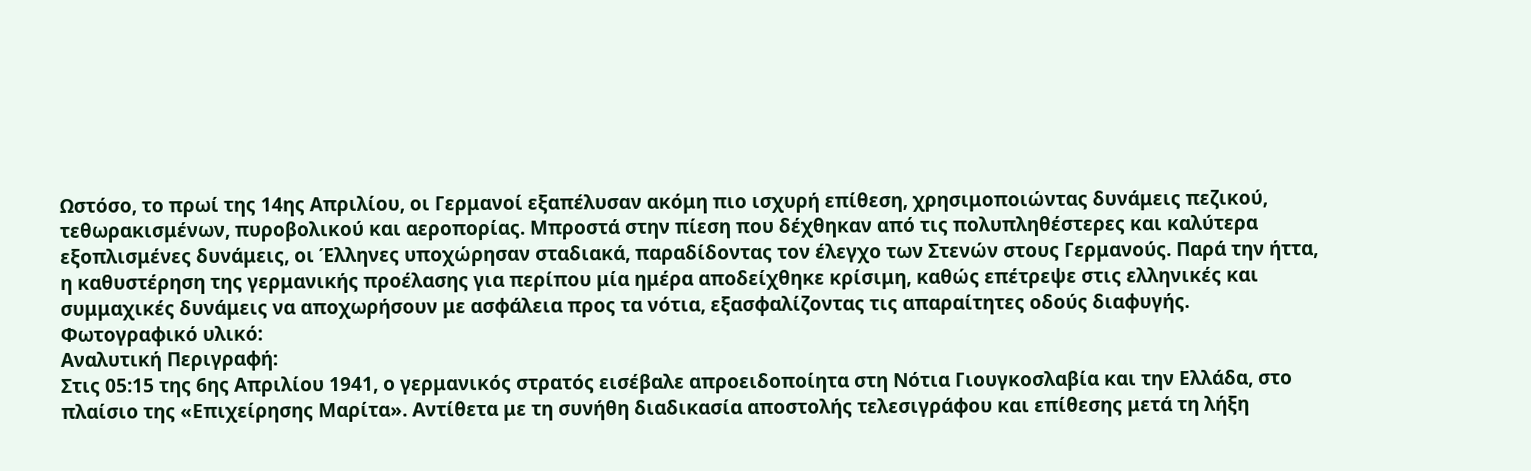Ωστόσο, το πρωί της 14ης Απριλίου, οι Γερμανοί εξαπέλυσαν ακόμη πιο ισχυρή επίθεση, χρησιμοποιώντας δυνάμεις πεζικού, τεθωρακισμένων, πυροβολικού και αεροπορίας. Μπροστά στην πίεση που δέχθηκαν από τις πολυπληθέστερες και καλύτερα εξοπλισμένες δυνάμεις, οι Έλληνες υποχώρησαν σταδιακά, παραδίδοντας τον έλεγχο των Στενών στους Γερμανούς. Παρά την ήττα, η καθυστέρηση της γερμανικής προέλασης για περίπου μία ημέρα αποδείχθηκε κρίσιμη, καθώς επέτρεψε στις ελληνικές και συμμαχικές δυνάμεις να αποχωρήσουν με ασφάλεια προς τα νότια, εξασφαλίζοντας τις απαραίτητες οδούς διαφυγής.
Φωτογραφικό υλικό:
Αναλυτική Περιγραφή:
Στις 05:15 της 6ης Απριλίου 1941, ο γερμανικός στρατός εισέβαλε απροειδοποίητα στη Νότια Γιουγκοσλαβία και την Ελλάδα, στο πλαίσιο της «Επιχείρησης Μαρίτα». Αντίθετα με τη συνήθη διαδικασία αποστολής τελεσιγράφου και επίθεσης μετά τη λήξη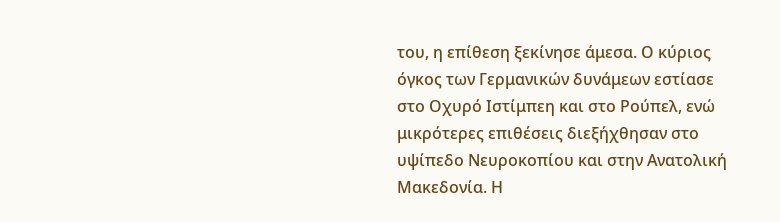του, η επίθεση ξεκίνησε άμεσα. Ο κύριος όγκος των Γερμανικών δυνάμεων εστίασε στο Οχυρό Ιστίμπεη και στο Ρούπελ, ενώ μικρότερες επιθέσεις διεξήχθησαν στο υψίπεδο Νευροκοπίου και στην Ανατολική Μακεδονία. Η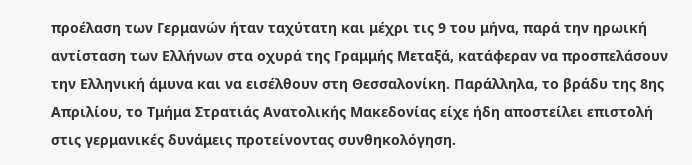προέλαση των Γερμανών ήταν ταχύτατη και μέχρι τις 9 του μήνα, παρά την ηρωική αντίσταση των Ελλήνων στα οχυρά της Γραμμής Μεταξά, κατάφεραν να προσπελάσουν την Ελληνική άμυνα και να εισέλθουν στη Θεσσαλονίκη. Παράλληλα, το βράδυ της 8ης Απριλίου, το Τμήμα Στρατιάς Ανατολικής Μακεδονίας είχε ήδη αποστείλει επιστολή στις γερμανικές δυνάμεις προτείνοντας συνθηκολόγηση.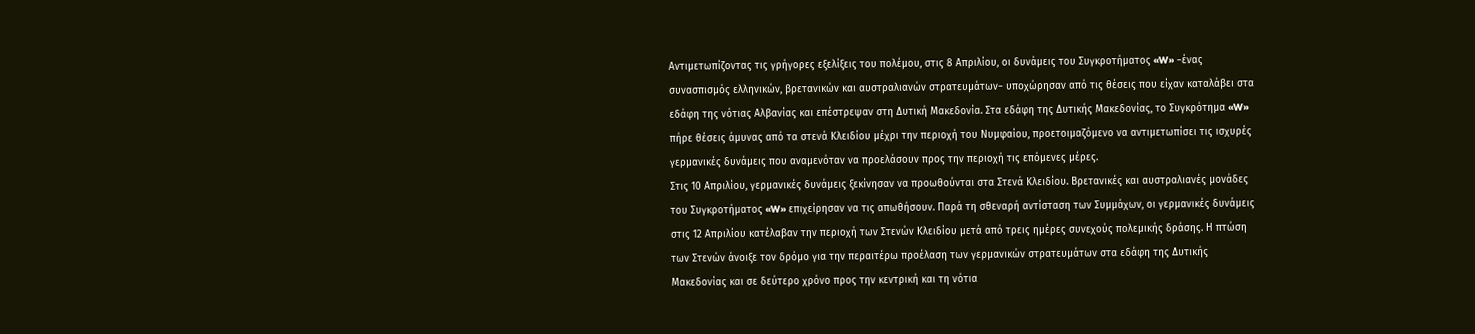Αντιμετωπίζοντας τις γρήγορες εξελίξεις του πολέμου, στις 8 Απριλίου, οι δυνάμεις του Συγκροτήματος «W» −ένας συνασπισμός ελληνικών, βρετανικών και αυστραλιανών στρατευμάτων− υποχώρησαν από τις θέσεις που είχαν καταλάβει στα εδάφη της νότιας Αλβανίας και επέστρεψαν στη Δυτική Μακεδονία. Στα εδάφη της Δυτικής Μακεδονίας, το Συγκρότημα «W» πήρε θέσεις άμυνας από τα στενά Κλειδίου μέχρι την περιοχή του Νυμφαίου, προετοιμαζόμενο να αντιμετωπίσει τις ισχυρές γερμανικές δυνάμεις που αναμενόταν να προελάσουν προς την περιοχή τις επόμενες μέρες.
Στις 10 Απριλίου, γερμανικές δυνάμεις ξεκίνησαν να προωθούνται στα Στενά Κλειδίου. Βρετανικές και αυστραλιανές μονάδες του Συγκροτήματος «W» επιχείρησαν να τις απωθήσουν. Παρά τη σθεναρή αντίσταση των Συμμάχων, οι γερμανικές δυνάμεις στις 12 Απριλίου κατέλαβαν την περιοχή των Στενών Κλειδίου μετά από τρεις ημέρες συνεχούς πολεμικής δράσης. Η πτώση των Στενών άνοιξε τον δρόμο για την περαιτέρω προέλαση των γερμανικών στρατευμάτων στα εδάφη της Δυτικής Μακεδονίας και σε δεύτερο χρόνο προς την κεντρική και τη νότια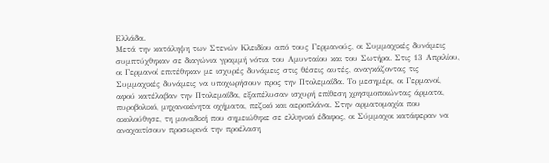Ελλάδα.
Μετά την κατάληψη των Στενών Κλειδίου από τους Γερμανούς, οι Συμμαχικές δυνάμεις συμπτύχθηκαν σε διαγώνια γραμμή νότια του Αμυνταίου και του Σωτήρα. Στις 13 Απριλίου, οι Γερμανοί επιτέθηκαν με ισχυρές δυνάμεις στις θέσεις αυτές, αναγκάζοντας τις Συμμαχικές δυνάμεις να υποχωρήσουν προς την Πτολεμαΐδα. Το μεσημέρι, οι Γερμανοί, αφού κατέλαβαν την Πτολεμαΐδα, εξαπέλυσαν ισχυρή επίθεση χρησιμοποιώντας άρματα, πυροβολικό, μηχανοκίνητα οχήματα, πεζικό και αεροπλάνα. Στην αρματομαχία που ακολούθησε, τη μοναδική που σημειώθηκε σε ελληνικό έδαφος, οι Σύμμαχοι κατάφεραν να αναχαιτίσουν προσωρινά την προέλαση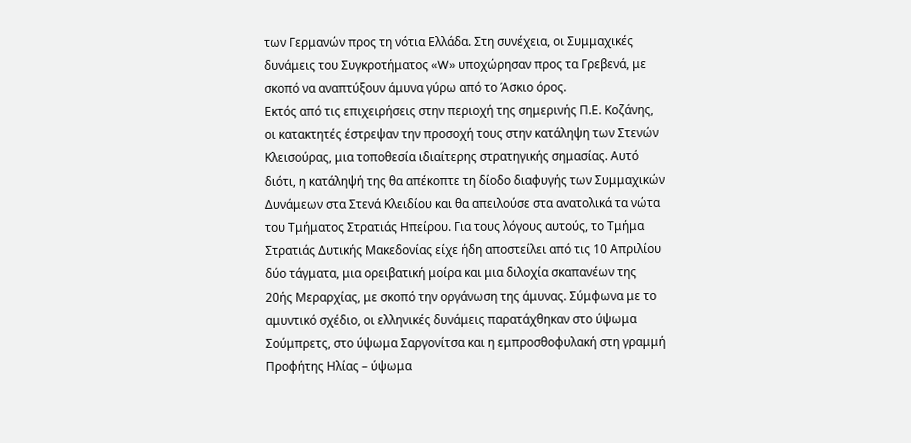των Γερμανών προς τη νότια Ελλάδα. Στη συνέχεια, οι Συμμαχικές δυνάμεις του Συγκροτήματος «W» υποχώρησαν προς τα Γρεβενά, με σκοπό να αναπτύξουν άμυνα γύρω από το Άσκιο όρος.
Εκτός από τις επιχειρήσεις στην περιοχή της σημερινής Π.Ε. Κοζάνης, οι κατακτητές έστρεψαν την προσοχή τους στην κατάληψη των Στενών Κλεισούρας, μια τοποθεσία ιδιαίτερης στρατηγικής σημασίας. Αυτό διότι, η κατάληψή της θα απέκοπτε τη δίοδο διαφυγής των Συμμαχικών Δυνάμεων στα Στενά Κλειδίου και θα απειλούσε στα ανατολικά τα νώτα του Τμήματος Στρατιάς Ηπείρου. Για τους λόγους αυτούς, το Τμήμα Στρατιάς Δυτικής Μακεδονίας είχε ήδη αποστείλει από τις 10 Απριλίου δύο τάγματα, μια ορειβατική μοίρα και μια διλοχία σκαπανέων της 20ής Μεραρχίας, με σκοπό την οργάνωση της άμυνας. Σύμφωνα με το αμυντικό σχέδιο, οι ελληνικές δυνάμεις παρατάχθηκαν στο ύψωμα Σούμπρετς, στο ύψωμα Σαργονίτσα και η εμπροσθοφυλακή στη γραμμή Προφήτης Ηλίας – ύψωμα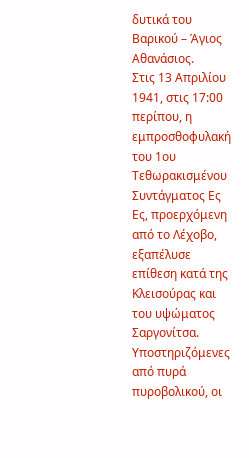δυτικά του Βαρικού – Άγιος Αθανάσιος.
Στις 13 Απριλίου 1941, στις 17:00 περίπου, η εμπροσθοφυλακή του 1ου Τεθωρακισμένου Συντάγματος Ες Ες, προερχόμενη από το Λέχοβο, εξαπέλυσε επίθεση κατά της Κλεισούρας και του υψώματος Σαργονίτσα. Υποστηριζόμενες από πυρά πυροβολικού, οι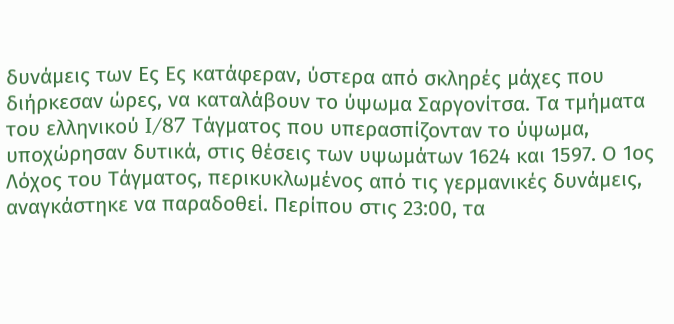δυνάμεις των Ες Ες κατάφεραν, ύστερα από σκληρές μάχες που διήρκεσαν ώρες, να καταλάβουν το ύψωμα Σαργονίτσα. Τα τμήματα του ελληνικού I/87 Τάγματος που υπερασπίζονταν το ύψωμα, υποχώρησαν δυτικά, στις θέσεις των υψωμάτων 1624 και 1597. Ο 1ος Λόχος του Τάγματος, περικυκλωμένος από τις γερμανικές δυνάμεις, αναγκάστηκε να παραδοθεί. Περίπου στις 23:00, τα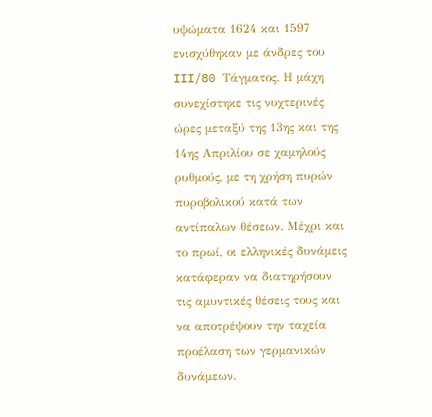υψώματα 1624 και 1597 ενισχύθηκαν με άνδρες του III/80 Τάγματος. Η μάχη συνεχίστηκε τις νυχτερινές ώρες μεταξύ της 13ης και της 14ης Απριλίου σε χαμηλούς ρυθμούς, με τη χρήση πυρών πυροβολικού κατά των αντίπαλων θέσεων. Μέχρι και το πρωί, οι ελληνικές δυνάμεις κατάφεραν να διατηρήσουν τις αμυντικές θέσεις τους και να αποτρέψουν την ταχεία προέλαση των γερμανικών δυνάμεων.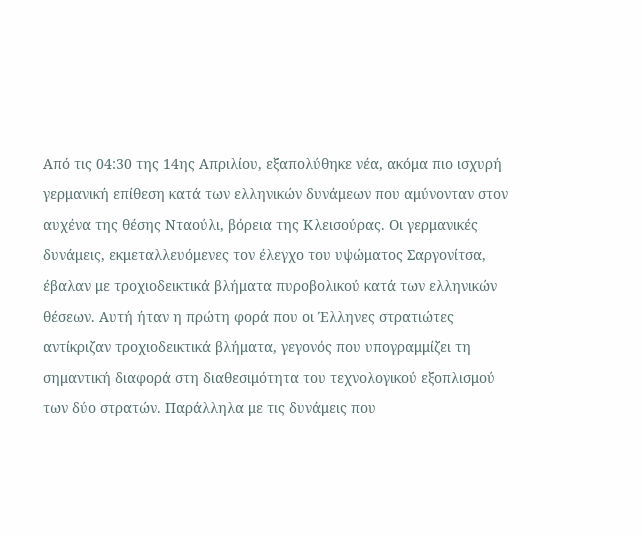Από τις 04:30 της 14ης Απριλίου, εξαπολύθηκε νέα, ακόμα πιο ισχυρή γερμανική επίθεση κατά των ελληνικών δυνάμεων που αμύνονταν στον αυχένα της θέσης Νταούλι, βόρεια της Κλεισούρας. Οι γερμανικές δυνάμεις, εκμεταλλευόμενες τον έλεγχο του υψώματος Σαργονίτσα, έβαλαν με τροχιοδεικτικά βλήματα πυροβολικού κατά των ελληνικών θέσεων. Αυτή ήταν η πρώτη φορά που οι Έλληνες στρατιώτες αντίκριζαν τροχιοδεικτικά βλήματα, γεγονός που υπογραμμίζει τη σημαντική διαφορά στη διαθεσιμότητα του τεχνολογικού εξοπλισμού των δύο στρατών. Παράλληλα με τις δυνάμεις που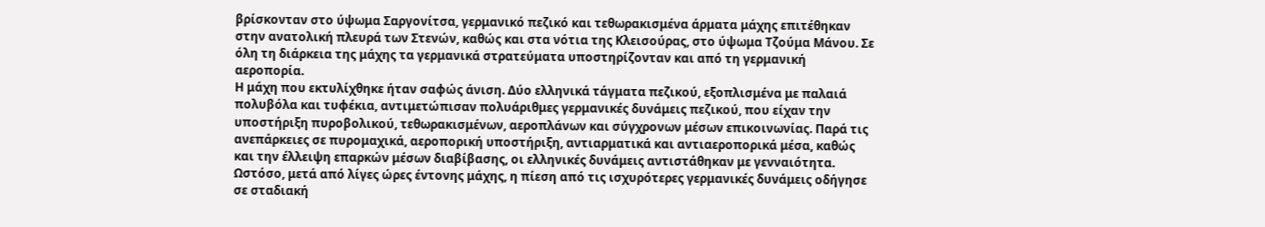βρίσκονταν στο ύψωμα Σαργονίτσα, γερμανικό πεζικό και τεθωρακισμένα άρματα μάχης επιτέθηκαν στην ανατολική πλευρά των Στενών, καθώς και στα νότια της Κλεισούρας, στο ύψωμα Τζούμα Μάνου. Σε όλη τη διάρκεια της μάχης τα γερμανικά στρατεύματα υποστηρίζονταν και από τη γερμανική αεροπορία.
Η μάχη που εκτυλίχθηκε ήταν σαφώς άνιση. Δύο ελληνικά τάγματα πεζικού, εξοπλισμένα με παλαιά πολυβόλα και τυφέκια, αντιμετώπισαν πολυάριθμες γερμανικές δυνάμεις πεζικού, που είχαν την υποστήριξη πυροβολικού, τεθωρακισμένων, αεροπλάνων και σύγχρονων μέσων επικοινωνίας. Παρά τις ανεπάρκειες σε πυρομαχικά, αεροπορική υποστήριξη, αντιαρματικά και αντιαεροπορικά μέσα, καθώς και την έλλειψη επαρκών μέσων διαβίβασης, οι ελληνικές δυνάμεις αντιστάθηκαν με γενναιότητα. Ωστόσο, μετά από λίγες ώρες έντονης μάχης, η πίεση από τις ισχυρότερες γερμανικές δυνάμεις οδήγησε σε σταδιακή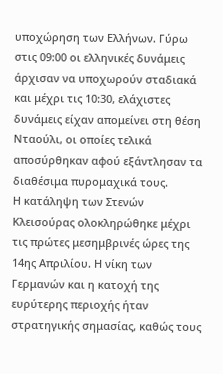υποχώρηση των Ελλήνων. Γύρω στις 09:00 οι ελληνικές δυνάμεις άρχισαν να υποχωρούν σταδιακά και μέχρι τις 10:30, ελάχιστες δυνάμεις είχαν απομείνει στη θέση Νταούλι, οι οποίες τελικά αποσύρθηκαν αφού εξάντλησαν τα διαθέσιμα πυρομαχικά τους.
Η κατάληψη των Στενών Κλεισούρας ολοκληρώθηκε μέχρι τις πρώτες μεσημβρινές ώρες της 14ης Απριλίου. Η νίκη των Γερμανών και η κατοχή της ευρύτερης περιοχής ήταν στρατηγικής σημασίας, καθώς τους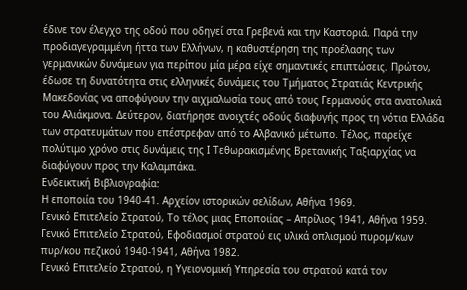έδινε τον έλεγχο της οδού που οδηγεί στα Γρεβενά και την Καστοριά. Παρά την προδιαγεγραμμένη ήττα των Ελλήνων, η καθυστέρηση της προέλασης των γερμανικών δυνάμεων για περίπου μία μέρα είχε σημαντικές επιπτώσεις. Πρώτον, έδωσε τη δυνατότητα στις ελληνικές δυνάμεις του Τμήματος Στρατιάς Κεντρικής Μακεδονίας να αποφύγουν την αιχμαλωσία τους από τους Γερμανούς στα ανατολικά του Αλιάκμονα. Δεύτερον, διατήρησε ανοιχτές οδούς διαφυγής προς τη νότια Ελλάδα των στρατευμάτων που επέστρεφαν από το Αλβανικό μέτωπο. Τέλος, παρείχε πολύτιμο χρόνο στις δυνάμεις της Ι Τεθωρακισμένης Βρετανικής Ταξιαρχίας να διαφύγουν προς την Καλαμπάκα.
Ενδεικτική Βιβλιογραφία:
Η εποποιία του 1940-41. Αρχείον ιστορικών σελίδων, Αθήνα 1969.
Γενικό Επιτελείο Στρατού, Το τέλος μιας Εποποιίας – Απρίλιος 1941, Αθήνα 1959.
Γενικό Επιτελείο Στρατού, Εφοδιασμοί στρατού εις υλικά οπλισμού πυρομ/κων πυρ/κου πεζικού 1940-1941, Αθήνα 1982.
Γενικό Επιτελείο Στρατού, η Υγειονομική Υπηρεσία του στρατού κατά τον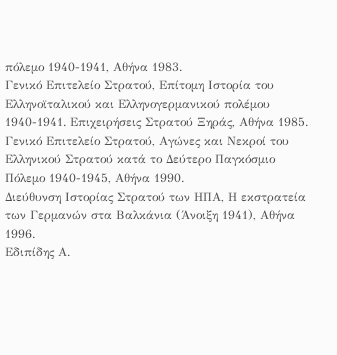πόλεμο 1940-1941, Αθήνα 1983.
Γενικό Επιτελείο Στρατού, Επίτομη Ιστορία του Ελληνοϊταλικού και Ελληνογερμανικού πολέμου 1940-1941. Επιχειρήσεις Στρατού Ξηράς, Αθήνα 1985.
Γενικό Επιτελείο Στρατού, Αγώνες και Νεκροί του Ελληνικού Στρατού κατά το Δεύτερο Παγκόσμιο Πόλεμο 1940-1945, Αθήνα 1990.
Διεύθυνση Ιστορίας Στρατού των ΗΠΑ, Η εκστρατεία των Γερμανών στα Βαλκάνια (Άνοιξη 1941), Αθήνα 1996.
Εδιπίδης Α.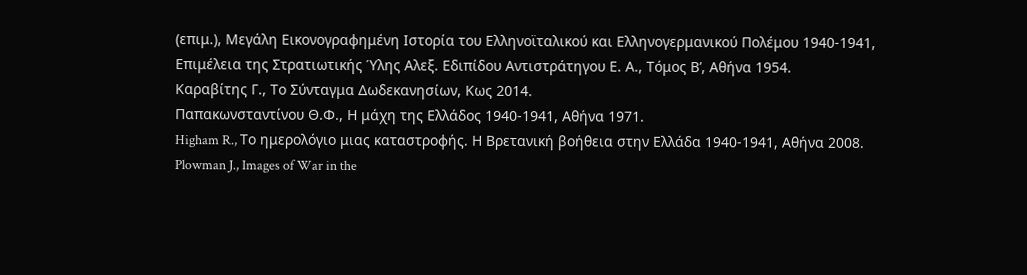(επιμ.), Μεγάλη Εικονογραφημένη Ιστορία του Ελληνοϊταλικού και Ελληνογερμανικού Πολέμου 1940-1941, Επιμέλεια της Στρατιωτικής Ύλης Αλεξ. Εδιπίδου Αντιστράτηγου Ε. Α., Τόμος Β’, Αθήνα 1954.
Καραβίτης Γ., Το Σύνταγμα Δωδεκανησίων, Κως 2014.
Παπακωνσταντίνου Θ.Φ., Η μάχη της Ελλάδος 1940-1941, Αθήνα 1971.
Higham R., Το ημερολόγιο μιας καταστροφής. Η Βρετανική βοήθεια στην Ελλάδα 1940-1941, Αθήνα 2008.
Plowman J., Images of War in the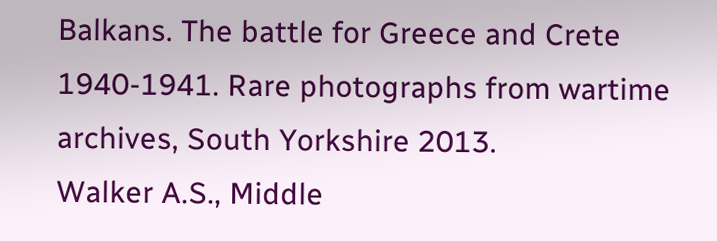Balkans. The battle for Greece and Crete 1940-1941. Rare photographs from wartime archives, South Yorkshire 2013.
Walker A.S., Middle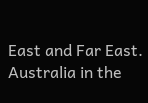East and Far East. Australia in the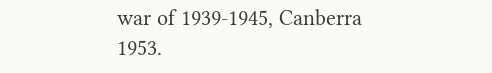war of 1939-1945, Canberra 1953.